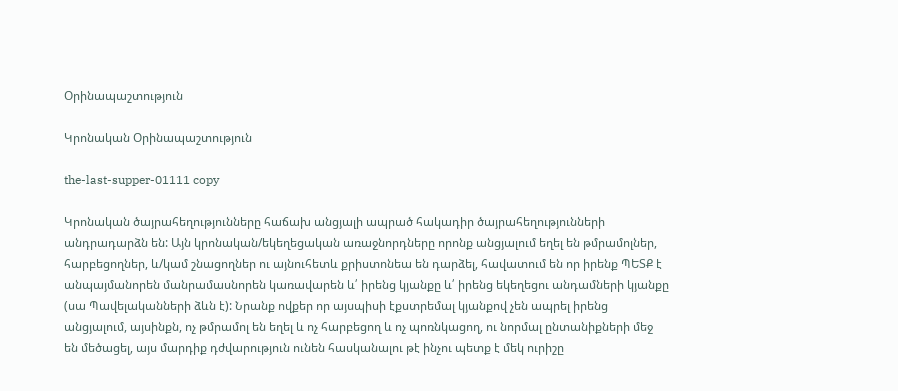Օրինապաշտություն

Կրոնական Օրինապաշտություն

the-last-supper-01111 copy

Կրոնական ծայրահեղությունները հաճախ անցյալի ապրած հակադիր ծայրահեղությունների անդրադարձն են: Այն կրոնական/եկեղեցական առաջնորդները որոնք անցյալում եղել են թմրամոլներ, հարբեցողներ, և/կամ շնացողներ ու այնուհետև քրիստոնեա են դարձել, հավատում են որ իրենք ՊԵՏՔ է անպայմանորեն մանրամասնորեն կառավարեն և՛ իրենց կյանքը և՛ իրենց եկեղեցու անդամների կյանքը (սա Պավելականների ձևն է): Նրանք ովքեր որ այսպիսի էքստրեմալ կյանքով չեն ապրել իրենց անցյալում, այսինքն, ոչ թմրամոլ են եղել և ոչ հարբեցող և ոչ պոռնկացող, ու նորմալ ընտանիքների մեջ են մեծացել, այս մարդիք դժվարություն ունեն հասկանալու թէ ինչու պետք է մեկ ուրիշը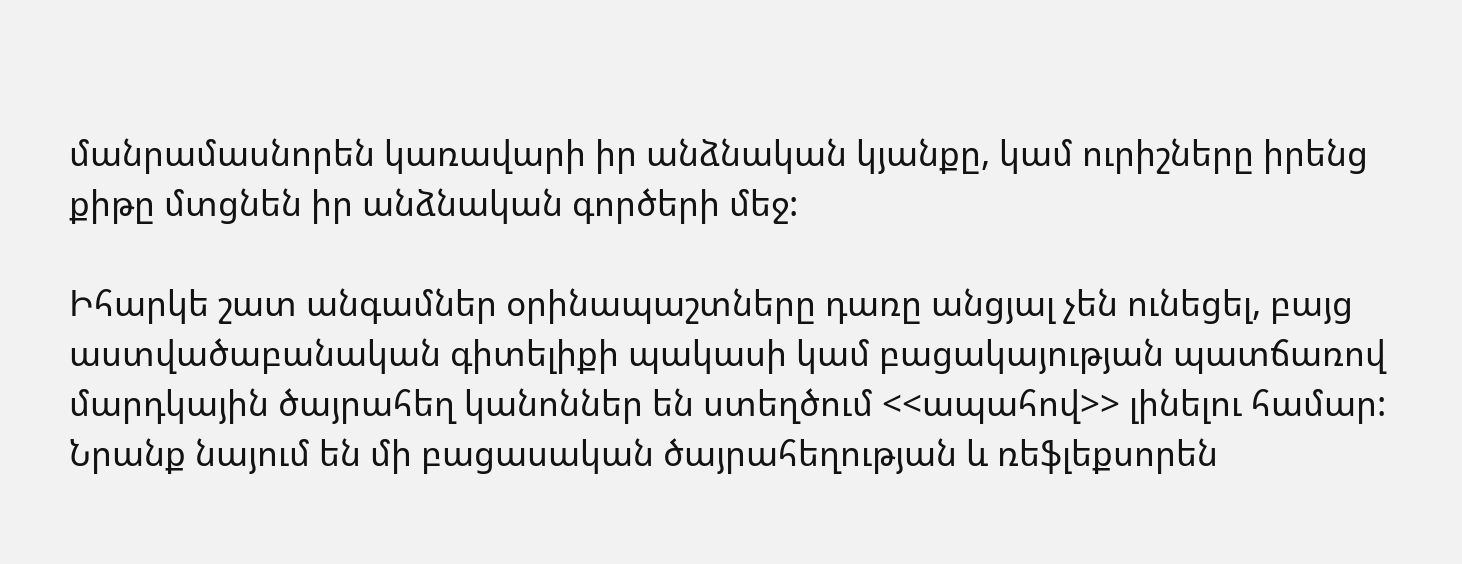մանրամասնորեն կառավարի իր անձնական կյանքը, կամ ուրիշները իրենց քիթը մտցնեն իր անձնական գործերի մեջ:

Իհարկե շատ անգամներ օրինապաշտները դառը անցյալ չեն ունեցել, բայց աստվածաբանական գիտելիքի պակասի կամ բացակայության պատճառով մարդկային ծայրահեղ կանոններ են ստեղծում <<ապահով>> լինելու համար: Նրանք նայում են մի բացասական ծայրահեղության և ռեֆլեքսորեն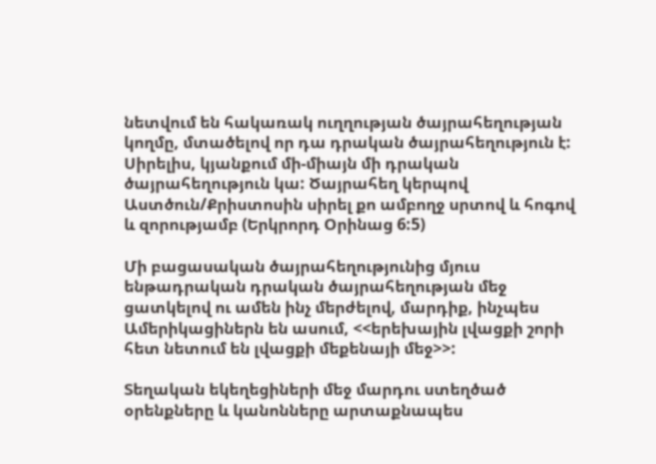նետվում են հակառակ ուղղության ծայրահեղության կողմը, մտածելով որ դա դրական ծայրահեղություն է: Սիրելիս, կյանքում մի-միայն մի դրական ծայրահեղություն կա: Ծայրահեղ կերպով Աստծուն/Քրիստոսին սիրել քո ամբողջ սրտով և հոգով և զորությամբ (Երկրորդ Օրինաց 6:5)

Մի բացասական ծայրահեղությունից մյուս ենթադրական դրական ծայրահեղության մեջ ցատկելով ու ամեն ինչ մերժելով, մարդիք, ինչպես Ամերիկացիներն են ասում, <<երեխային լվացքի շորի հետ նետում են լվացքի մեքենայի մեջ>>:

Տեղական եկեղեցիների մեջ մարդու ստեղծած օրենքները և կանոնները արտաքնապես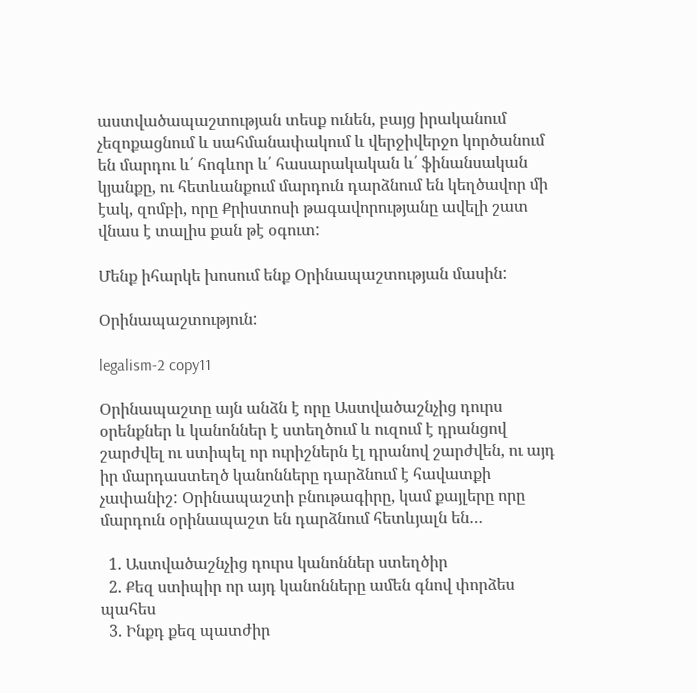աստվածապաշտության տեսք ունեն, բայց իրականում չեզոքացնում և սահմանափակում և վերջիվերջո կործանում են մարդու և՛ հոգևոր և՛ հասարակական և՛ ֆինանսական կյանքը, ու հետևանքում մարդուն դարձնում են կեղծավոր մի էակ, զոմբի, որը Քրիստոսի թագավորությանը ավելի շատ վնաս է տալիս քան թէ օգուտ:

Մենք իհարկե խոսում ենք Օրինապաշտության մասին:

Օրինապաշտություն:

legalism-2 copy11

Օրինապաշտը այն անձն է որը Աստվածաշնչից դուրս օրենքներ և կանոններ է ստեղծում և ուզում է դրանցով շարժվել ու ստիպել որ ուրիշներն էլ դրանով շարժվեն, ու այդ իր մարդաստեղծ կանոնները դարձնում է հավատքի չափանիշ: Օրինապաշտի բնութագիրը, կամ քայլերը որը մարդուն օրինապաշտ են դարձնում հետևյալն են…

  1. Աստվածաշնչից դուրս կանոններ ստեղծիր
  2. Քեզ ստիպիր որ այդ կանոնները ամեն գնով փորձես պահես
  3. Ինքդ քեզ պատժիր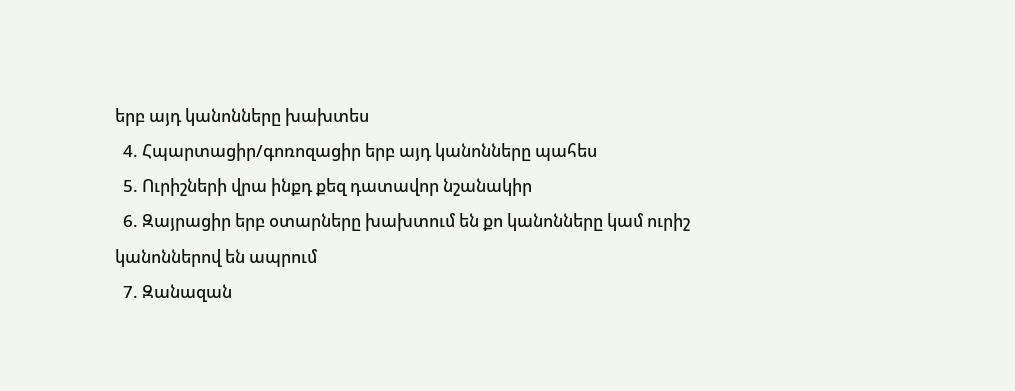երբ այդ կանոնները խախտես
  4. Հպարտացիր/գոռոզացիր երբ այդ կանոնները պահես
  5. Ուրիշների վրա ինքդ քեզ դատավոր նշանակիր
  6. Զայրացիր երբ օտարները խախտում են քո կանոնները կամ ուրիշ կանոններով են ապրում
  7. Զանազան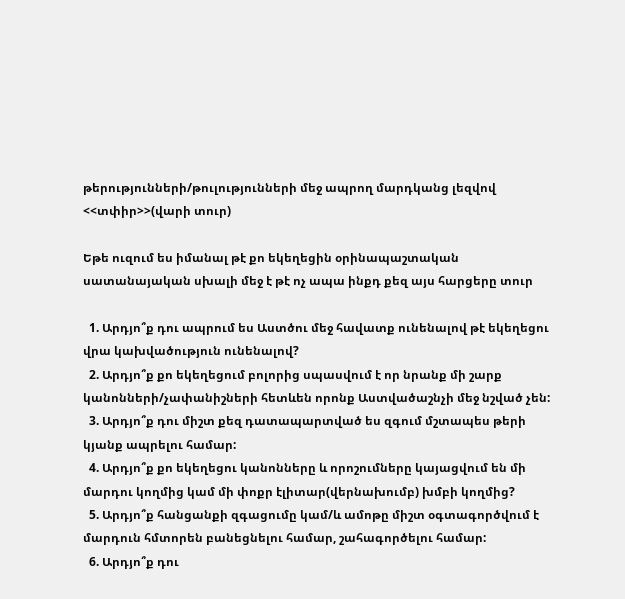թերությունների/թուլությունների մեջ ապրող մարդկանց լեզվով <<տփիր>>(վարի տուր)

Եթե ուզում ես իմանալ թէ քո եկեղեցին օրինապաշտական սատանայական սխալի մեջ է թէ ոչ ապա ինքդ քեզ այս հարցերը տուր

  1. Արդյո՞ք դու ապրում ես Աստծու մեջ հավատք ունենալով թէ եկեղեցու վրա կախվածություն ունենալով?
  2. Արդյո՞ք քո եկեղեցում բոլորից սպասվում է որ նրանք մի շարք կանոնների/չափանիշների հետևեն որոնք Աստվածաշնչի մեջ նշված չեն:
  3. Արդյո՞ք դու միշտ քեզ դատապարտված ես զգում մշտապես թերի կյանք ապրելու համար:
  4. Արդյո՞ք քո եկեղեցու կանոնները և որոշումները կայացվում են մի մարդու կողմից կամ մի փոքր էլիտար(վերնախումբ) խմբի կողմից?
  5. Արդյո՞ք հանցանքի զգացումը կամ/և ամոթը միշտ օգտագործվում է մարդուն հմտորեն բանեցնելու համար, շահագործելու համար:
  6. Արդյո՞ք դու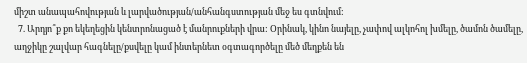միշտ անապահովության և լարվածության/անհանգստության մեջ ես գտնվում:
  7. Արդյո՞ք քո եկեղեցին կենտրոնացած է մանրուքների վրա: Օրինակ, կինո նայելը, չափով ալկոհոլ խմելը, ծամոն ծամելը, աղջիկը շալվար հագնելը/քսվելը կամ ինտերնետ օգտագործելը մեծ մեղքեն են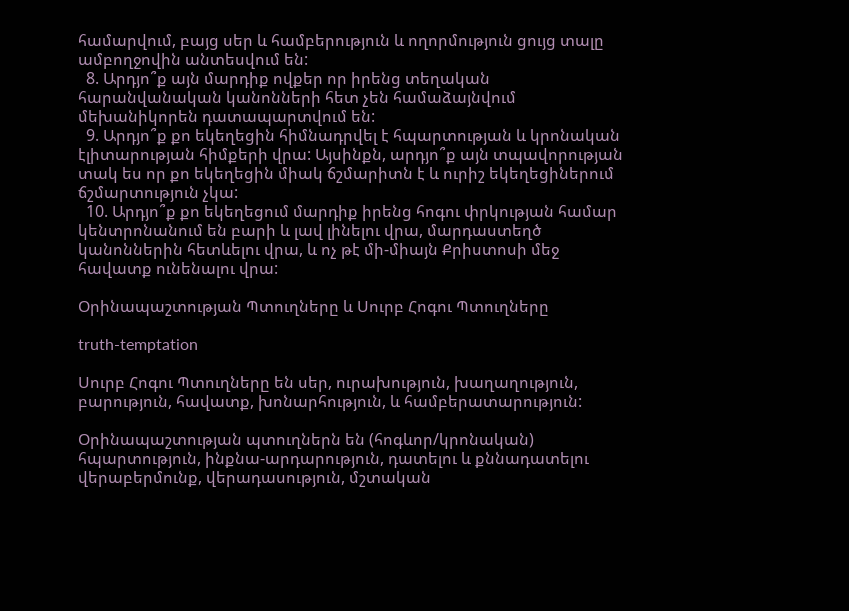համարվում, բայց սեր և համբերություն և ողորմություն ցույց տալը ամբողջովին անտեսվում են:
  8. Արդյո՞ք այն մարդիք ովքեր որ իրենց տեղական հարանվանական կանոնների հետ չեն համաձայնվում մեխանիկորեն դատապարտվում են:
  9. Արդյո՞ք քո եկեղեցին հիմնադրվել է հպարտության և կրոնական էլիտարության հիմքերի վրա: Այսինքն, արդյո՞ք այն տպավորության տակ ես որ քո եկեղեցին միակ ճշմարիտն է և ուրիշ եկեղեցիներում ճշմարտություն չկա:
  10. Արդյո՞ք քո եկեղեցում մարդիք իրենց հոգու փրկության համար կենտրոնանում են բարի և լավ լինելու վրա, մարդաստեղծ կանոններին հետևելու վրա, և ոչ թէ մի-միայն Քրիստոսի մեջ հավատք ունենալու վրա:

Օրինապաշտության Պտուղները և Սուրբ Հոգու Պտուղները

truth-temptation

Սուրբ Հոգու Պտուղները են սեր, ուրախություն, խաղաղություն, բարություն, հավատք, խոնարհություն, և համբերատարություն:

Օրինապաշտության պտուղներն են (հոգևոր/կրոնական) հպարտություն, ինքնա-արդարություն, դատելու և քննադատելու վերաբերմունք, վերադասություն, մշտական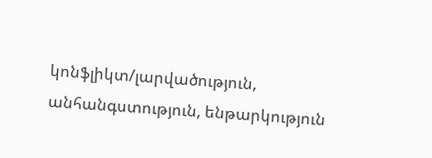կոնֆլիկտ/լարվածություն, անհանգստություն, ենթարկություն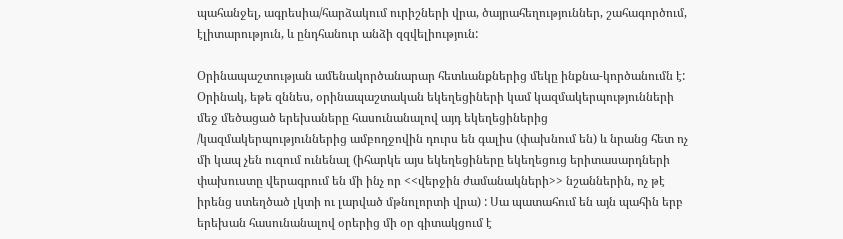պահանջել, ագրեսիա/հարձակում ուրիշների վրա, ծայրահեղություններ, շահագործում, էլիտարություն, և ընդհանուր անձի զզվելիություն:

Օրինապաշտության ամենակործանարար հետևանքներից մեկը ինքնա-կործանումն է: Օրինակ, եթե զննես, օրինապաշտական եկեղեցիների կամ կազմակերպությունների մեջ մեծացած երեխաները հասունանալով այդ եկեղեցիներից /կազմակերպություններից ամբողջովին դուրս են գալիս (փախնում են) և նրանց հետ ոչ մի կապ չեն ուզում ունենալ (իհարկե այս եկեղեցիները եկեղեցուց երիտասարդների փախուստը վերագրում են մի ինչ որ <<վերջին ժամանակների>> նշաններին, ոչ թէ իրենց ստեղծած լկտի ու լարված մթնոլորտի վրա) : Սա պատահում են այն պահին երբ երեխան հասունանալով օրերից մի օր գիտակցում է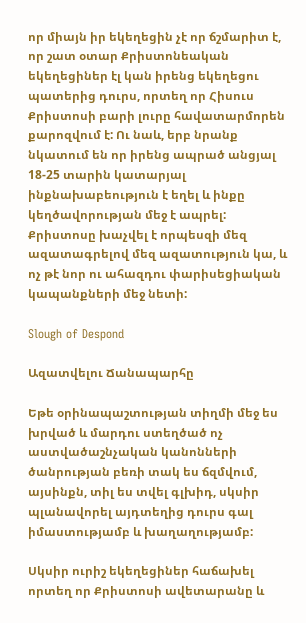որ միայն իր եկեղեցին չէ որ ճշմարիտ է, որ շատ օտար Քրիստոնեական եկեղեցիներ էլ կան իրենց եկեղեցու պատերից դուրս, որտեղ որ Հիսուս Քրիստոսի բարի լուրը հավատարմորեն քարոզվում է: Ու նաև, երբ նրանք նկատում են որ իրենց ապրած անցյալ 18-25 տարին կատարյալ ինքնախաբեություն է եղել և ինքը կեղծավորության մեջ է ապրել: Քրիստոսը խաչվել է որպեսզի մեզ ազատագրելով մեզ ազատություն կա, և ոչ թէ նոր ու ահազդու փարիսեցիական կապանքների մեջ նետի:

Slough of Despond

Ազատվելու Ճանապարհը

Եթե օրինապաշտության տիղմի մեջ ես խրված և մարդու ստեղծած ոչ աստվածաշնչական կանոնների ծանրության բեռի տակ ես ճզմվում, այսինքն, տիլ ես տվել գլխիդ, սկսիր պլանավորել այդտեղից դուրս գալ իմաստությամբ և խաղաղությամբ:

Սկսիր ուրիշ եկեղեցիներ հաճախել որտեղ որ Քրիստոսի ավետարանը և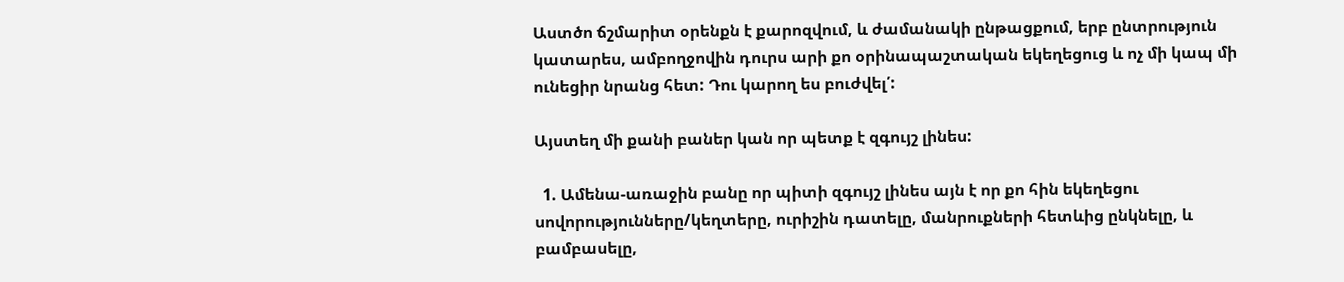Աստծո ճշմարիտ օրենքն է քարոզվում, և ժամանակի ընթացքում, երբ ընտրություն կատարես, ամբողջովին դուրս արի քո օրինապաշտական եկեղեցուց և ոչ մի կապ մի ունեցիր նրանց հետ: Դու կարող ես բուժվել՛:

Այստեղ մի քանի բաներ կան որ պետք է զգույշ լինես:

  1. Ամենա-առաջին բանը որ պիտի զգույշ լինես այն է որ քո հին եկեղեցու սովորությունները/կեղտերը, ուրիշին դատելը, մանրուքների հետևից ընկնելը, և բամբասելը,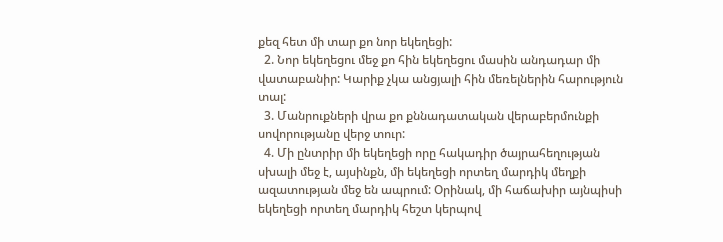քեզ հետ մի տար քո նոր եկեղեցի:
  2. Նոր եկեղեցու մեջ քո հին եկեղեցու մասին անդադար մի վատաբանիր: Կարիք չկա անցյալի հին մեռելներին հարություն տալ:
  3. Մանրուքների վրա քո քննադատական վերաբերմունքի սովորությանը վերջ տուր:
  4. Մի ընտրիր մի եկեղեցի որը հակադիր ծայրահեղության սխալի մեջ է, այսինքն, մի եկեղեցի որտեղ մարդիկ մեղքի ազատության մեջ են ապրում: Օրինակ, մի հաճախիր այնպիսի եկեղեցի որտեղ մարդիկ հեշտ կերպով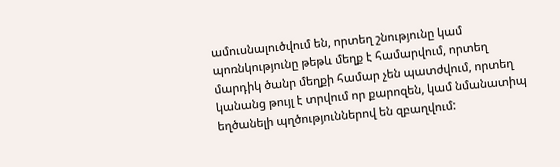ամուսնալուծվում են, որտեղ շնությունը կամ պոռնկությունը թեթև մեղք է համարվում, որտեղ մարդիկ ծանր մեղքի համար չեն պատժվում, որտեղ կանանց թույլ է տրվում որ քարոզեն, կամ նմանատիպ եղծանելի պղծություններով են զբաղվում: